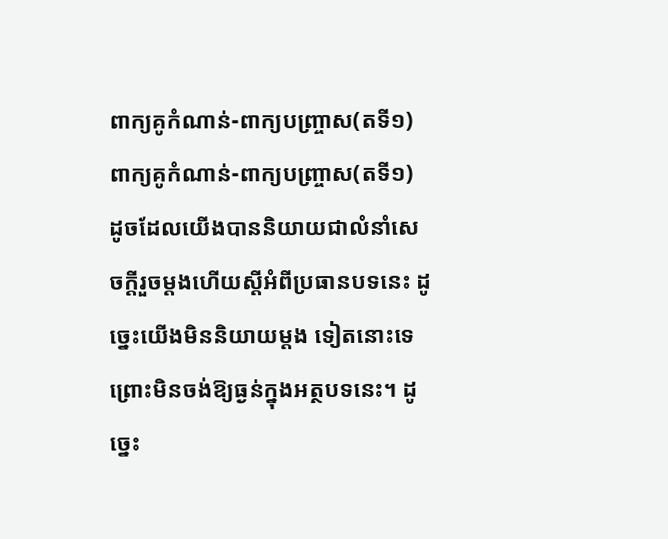ពាក្យគូកំណាន់-ពាក្យបញ្ច្រាស(តទី១)
ពាក្យគូកំណាន់-ពាក្យបញ្ច្រាស(តទី១)
ដូចដែលយើងបាននិយាយជាលំនាំសេចក្ដីរួចម្ដងហើយស្ដីអំពីប្រធានបទនេះ ដូច្នេះយើងមិននិយាយម្ដង ទៀតនោះទេ ព្រោះមិនចង់ឱ្យធ្ងន់ក្នុងអត្ថបទនេះ។ ដូច្នេះ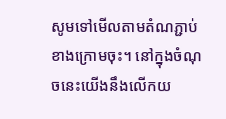សូមទៅមើលតាមតំណភ្ជាប់ខាងក្រោមចុះ។ នៅក្នុងចំណុចនេះយើងនឹងលើកយ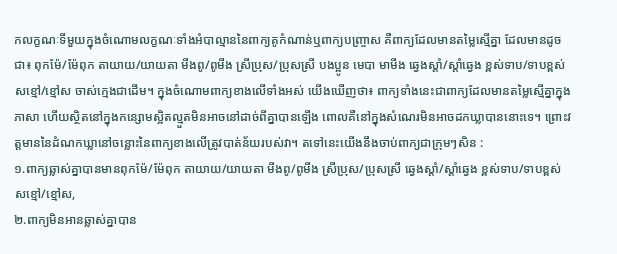កលក្ខណៈទីមួយក្នុងចំណោមលក្ខណៈទាំងអំបាល្មាននៃពាក្យគូកំណាន់ឬពាក្យបញ្ច្រាស គឺពាក្យដែលមានតម្លៃស្មើគ្នា ដែលមានដូចជា៖ ពុកម៉ែ/ម៉ែពុក តាយាយ/យាយតា មីងពូ/ពូមីង ស្រីប្រុស/ប្រុសស្រី បងប្អូន មេបា មាមីង ឆ្វេងស្ដាំ/ស្ដាំឆ្វេង ខ្ពស់ទាប/ទាបខ្ពស់ សខ្មៅ/ខ្មៅស ចាស់ក្មេងជាដើម។ ក្នុងចំណោមពាក្យខាងលើទាំងអស់ យើងឃើញថា៖ ពាក្យទាំងនេះជាពាក្យដែលមានតម្លៃស្មើគ្នាក្នុងភាសា ហើយស្ថិតនៅក្នុងកន្សោមស្អិតល្មួតមិនអាចនៅដាច់ពីគ្នាបានឡើង ពោលគឺនៅក្នុងសំណេរមិនអាចដកឃ្លាបាននោះទេ។ ព្រោះវត្តមាននៃដំណកឃ្លានៅចន្លោះនៃពាក្យខាងលើត្រូវបាត់ន័យរបស់វា។ តទៅនេះយើងនឹងចាប់ពាក្យជាក្រុមៗសិន :
១.ពាក្យឆ្លាស់គ្នាបានមានពុកម៉ែ/ម៉ែពុក តាយាយ/យាយតា មីងពូ/ពូមីង ស្រីប្រុស/ប្រុសស្រី ឆ្វេងស្ដាំ/ស្ដាំឆ្វេង ខ្ពស់ទាប/ទាបខ្ពស់ សខ្មៅ/ខ្មៅស,
២.ពាក្យមិនអានឆ្លាស់គ្នាបាន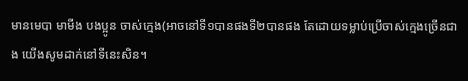មានមេបា មាមីង បងប្អូន ចាស់ក្មេង(អាចនៅទី១បានផងទី២បានផង តែដោយទម្លាប់ប្រើចាស់ក្មេងច្រើនជាង យើងសូមដាក់នៅទីនេះសិន។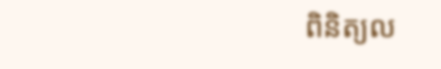ពិនិត្យល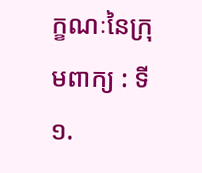ក្ខណៈនៃក្រុមពាក្យ : ទី១.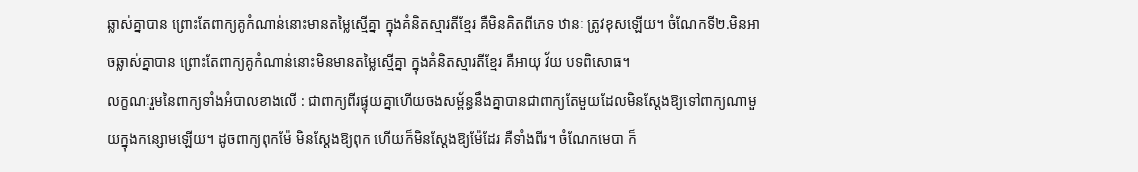ឆ្លាស់គ្នាបាន ព្រោះតែពាក្យគូកំណាន់នោះមានតម្លៃស្មើគ្នា ក្នុងគំនិតស្មារតីខ្មែរ គឺមិនគិតពីភេទ ឋានៈ ត្រូវខុសឡើយ។ ចំណែកទី២.មិនអាចឆ្លាស់គ្នាបាន ព្រោះតែពាក្យគូកំណាន់នោះមិនមានតម្លៃស្មើគ្នា ក្នុងគំនិតស្មារតីខ្មែរ គឺអាយុ វ័យ បទពិសោធ។
លក្ខណៈរួមនៃពាក្យទាំងអំបាលខាងលើ : ជាពាក្យពីរផ្ទុយគ្នាហើយចងសម្ព័ន្ធនឹងគ្នាបានជាពាក្យតែមួយដែលមិនស្ដែងឱ្យទៅពាក្យណាមួយក្នុងកន្សោមឡើយ។ ដូចពាក្យពុកម៉ែ មិនស្ដែងឱ្យពុក ហើយក៏មិនស្ដែងឱ្យម៉ែដែរ គឺទាំងពីរ។ ចំណែកមេបា ក៏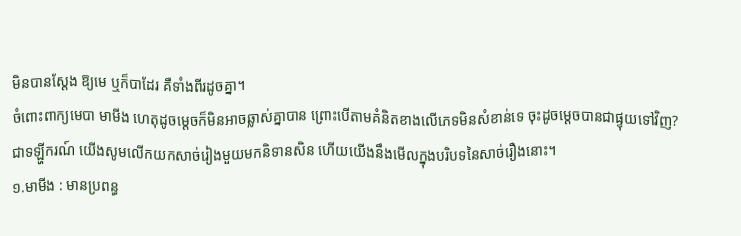មិនបានស្ដែង ឱ្យមេ ឬក៏បាដែរ គឺទាំងពីរដូចគ្នា។
ចំពោះពាក្យមេបា មាមីង ហេតុដូចម្ដេចក៏មិនអាចឆ្លាស់គ្នាបាន ព្រោះបើតាមគំនិតខាងលើភេទមិនសំខាន់ទេ ចុះដូចម្ដេចបានជាផ្ទុយទៅវិញ?
ជាទឡ្ហីករណ៍ យើងសូមលើកយកសាច់រៀងមួយមកនិទានសិន ហើយយើងនឹងមើលក្នុងបរិបទនៃសាច់រឿងនោះ។
១.មាមីង : មានប្រពន្ធ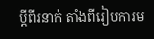ប្ដីពីរនាក់ តាំងពីរៀបការម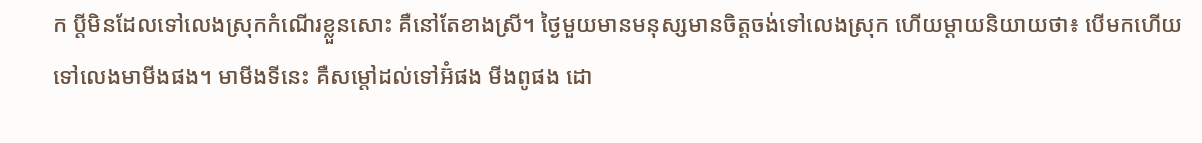ក ប្ដីមិនដែលទៅលេងស្រុកកំណើរខ្លួនសោះ គឺនៅតែខាងស្រី។ ថ្ងៃមួយមានមនុស្សមានចិត្តចង់ទៅលេងស្រុក ហើយម្ដាយនិយាយថា៖ បើមកហើយទៅលេងមាមីងផង។ មាមីងទីនេះ គឺសម្ដៅដល់ទៅអ៊ំផង មីងពូផង ដោ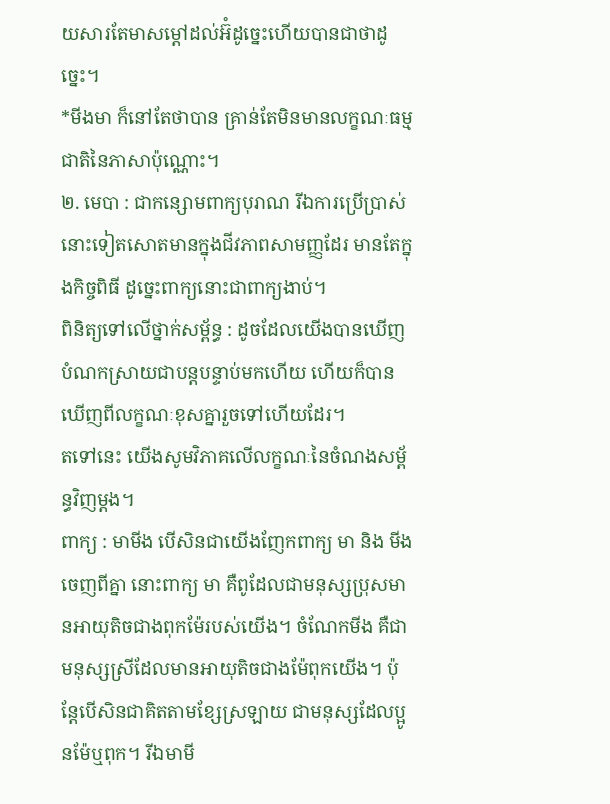យសារតែមាសម្ដៅដល់អ៊ំដូច្នេះហើយបានជាថាដូច្នេះ។
*មីងមា ក៏នៅតែថាបាន គ្រាន់តែមិនមានលក្ខណៈធម្មជាតិនៃភាសាប៉ុណ្ណោះ។
២. មេបា : ជាកន្សោមពាក្យបុរាណ រីឯការប្រើប្រាស់នោះទៀតសោតមានក្នុងជីវភាពសាមញ្ញដែរ មានតែក្នុងកិច្ចពិធី ដូច្នេះពាក្យនោះជាពាក្យងាប់។
ពិនិត្យទៅលើថ្នាក់សម្ព័ន្ធ : ដូចដែលយើងបានឃើញបំណកស្រាយជាបន្តបន្ទាប់មកហើយ ហើយក៏បានឃើញពីលក្ខណៈខុសគ្នារួចទៅហើយដែរ។
តទៅនេះ យើងសូមវិភាគលើលក្ខណៈនៃចំណងសម្ព័ន្ធវិញម្ដង។
ពាក្យ : មាមីង បើសិនជាយើងញែកពាក្យ មា និង មីង ចេញពីគ្នា នោះពាក្យ មា គឺពូដែលជាមនុស្សប្រុសមានអាយុតិចជាងពុកម៉ែរបស់យើង។ ចំណែកមីង គឺជាមនុស្សស្រីដែលមានអាយុតិចជាងម៉ែពុកយើង។ ប៉ុន្តែបើសិនជាគិតតាមខ្សែស្រឡាយ ជាមនុស្សដែលប្អូនម៉ែឬពុក។ រីឯមាមី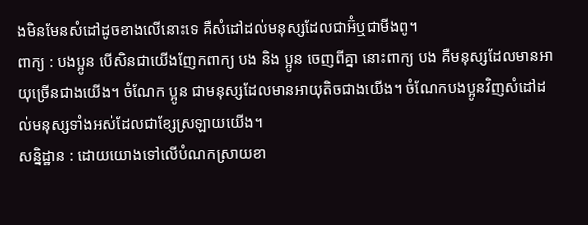ងមិនមែនសំដៅដូចខាងលើនោះទេ គឺសំដៅដល់មនុស្សដែលជាអ៊ំឬជាមីងពូ។
ពាក្យ : បងប្អូន បើសិនជាយើងញែកពាក្យ បង និង ប្អូន ចេញពីគ្នា នោះពាក្យ បង គឺមនុស្សដែលមានអាយុច្រើនជាងយើង។ ចំណែក ប្អូន ជាមនុស្សដែលមានអាយុតិចជាងយើង។ ចំណែកបងប្អូនវិញសំដៅដល់មនុស្សទាំងអស់ដែលជាខ្សែស្រឡាយយើង។
សន្និដ្ឋាន : ដោយយោងទៅលើបំណកស្រាយខា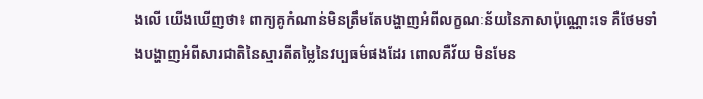ងលើ យើងឃើញថា៖ ពាក្យគូកំណាន់មិនត្រឹមតែបង្ហាញអំពីលក្ខណៈន័យនៃភាសាប៉ុណ្ណោះទេ គឺថែមទាំងបង្ហាញអំពីសារជាតិនៃស្មារតីតម្លៃនៃវប្បធម៌ផងដែរ ពោលគឺវ័យ មិនមែន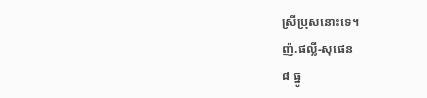ស្រីប្រុសនោះទេ។
ញ៉.ផល្លី-សុផេន
៨ ធ្នូ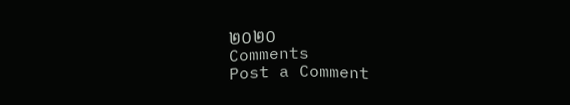២០២០
Comments
Post a Comment